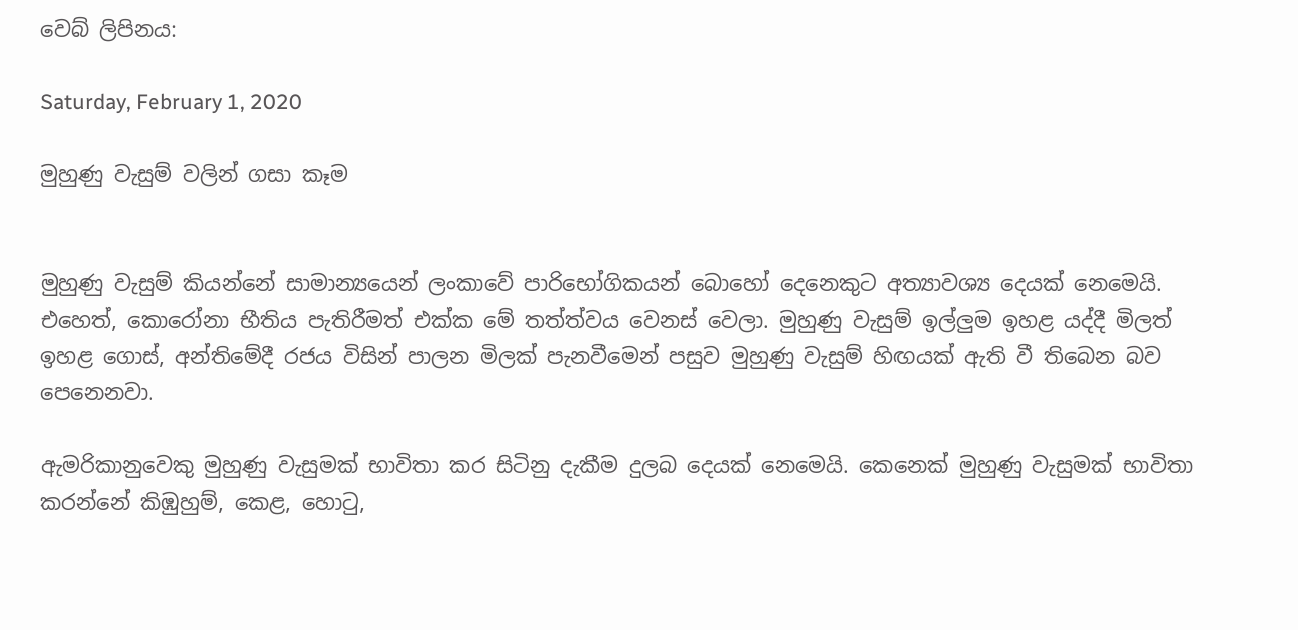වෙබ් ලිපිනය:

Saturday, February 1, 2020

මුහුණු වැසුම් වලින් ගසා කෑම


මුහුණු වැසුම් කියන්නේ සාමාන්‍යයෙන් ලංකාවේ පාරිභෝගිකයන් බොහෝ දෙනෙකුට අත්‍යාවශ්‍ය දෙයක් නෙමෙයි. එහෙත්, කොරෝනා භීතිය පැතිරීමත් එක්ක මේ තත්ත්වය වෙනස් වෙලා. මුහුණු වැසුම් ඉල්ලුම ඉහළ යද්දී මිලත් ඉහළ ගොස්, අන්තිමේදී රජය විසින් පාලන මිලක් පැනවීමෙන් පසුව මුහුණු වැසුම් හිඟයක් ඇති වී තිබෙන බව පෙනෙනවා.

ඇමරිකානුවෙකු මුහුණු වැසුමක් භාවිතා කර සිටිනු දැකීම දුලබ දෙයක් නෙමෙයි. කෙනෙක් මුහුණු වැසුමක් භාවිතා කරන්නේ කිඹුහුම්, කෙළ, හොටු,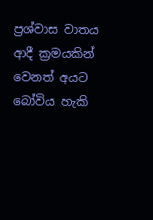ප්‍රශ්වාස වාතය ආදී ක්‍රමයකින් වෙනත් අයට බෝවිය හැකි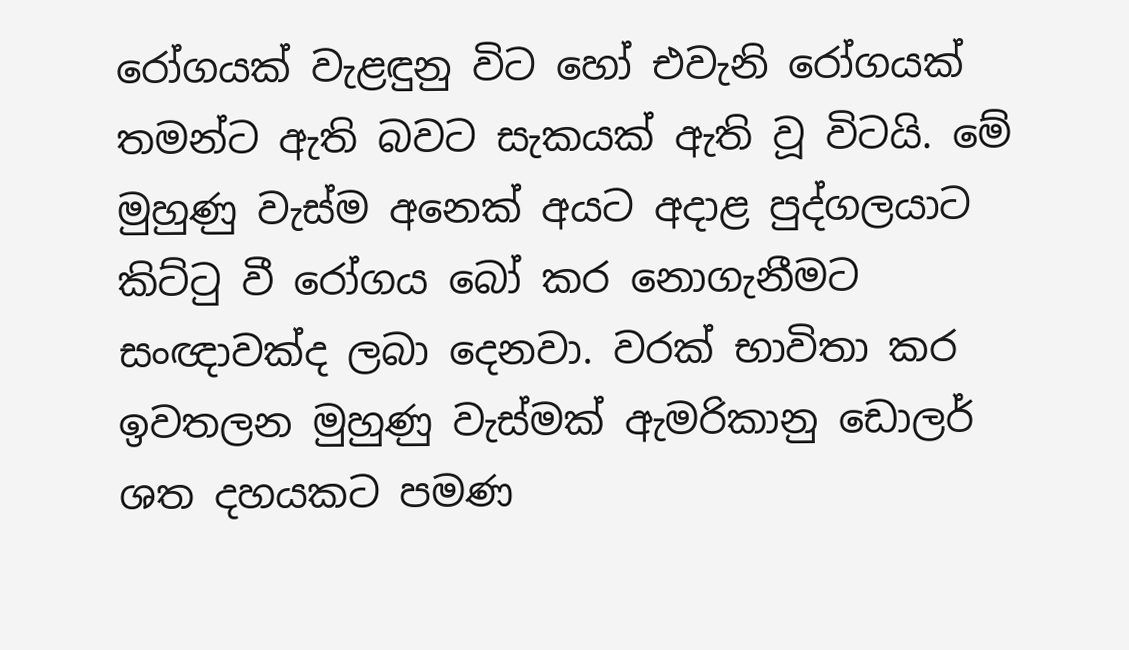රෝගයක් වැළඳුනු විට හෝ එවැනි රෝගයක් තමන්ට ඇති බවට සැකයක් ඇති වූ විටයි. මේ මුහුණු වැස්ම අනෙක් අයට අදාළ පුද්ගලයාට කිට්ටු වී රෝගය බෝ කර නොගැනීමට සංඥාවක්ද ලබා දෙනවා. වරක් භාවිතා කර ඉවතලන මුහුණු වැස්මක් ඇමරිකානු ඩොලර් ශත දහයකට පමණ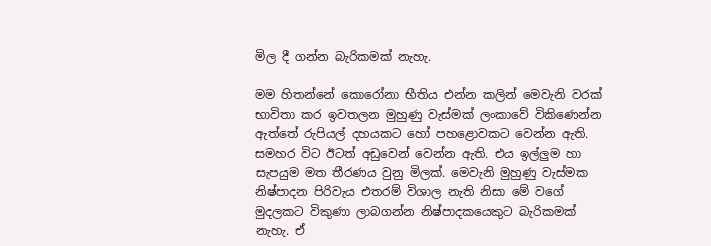මිල දී ගන්න බැරිකමක් නැහැ.

මම හිතන්නේ කොරෝනා භීතිය එන්න කලින් මෙවැනි වරක් භාවිතා කර ඉවතලන මුහුණු වැස්මක් ලංකාවේ විකිණෙන්න ඇත්තේ රුපියල් දහයකට හෝ පහළොවකට වෙන්න ඇති. සමහර විට ඊටත් අඩුවෙන් වෙන්න ඇති. එය ඉල්ලුම හා සැපයුම මත තීරණය වුනු මිලක්. මෙවැනි මුහුණු වැස්මක නිෂ්පාදන පිරිවැය එතරම් විශාල නැති නිසා මේ වගේ මුදලකට විකුණා ලාබගන්න නිෂ්පාදකයෙකුට බැරිකමක් නැහැ. ඒ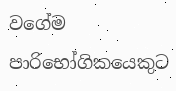වගේම පාරිභෝගිකයෙකුට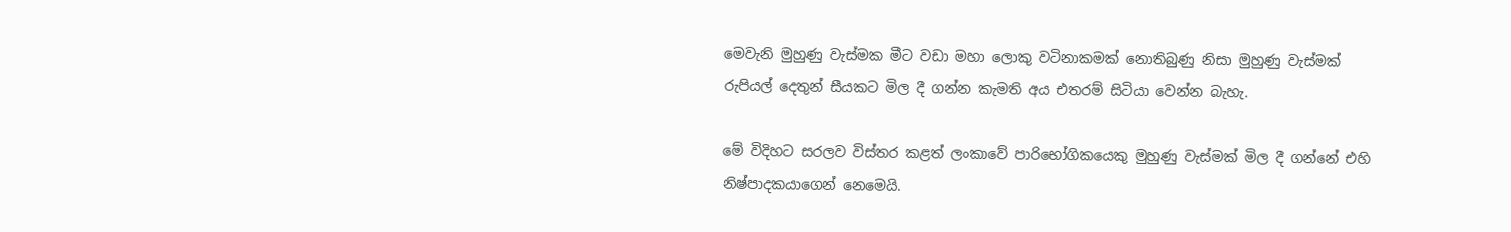මෙවැනි මුහුණු වැස්මක මීට වඩා මහා ලොකු වටිනාකමක් නොතිබුණු නිසා මුහුණු වැස්මක් රුපියල් දෙතුන් සීයකට මිල දී ගන්න කැමති අය එතරම් සිටියා වෙන්න බැහැ.

මේ විදිහට සරලව විස්තර කළත් ලංකාවේ පාරිභෝගිකයෙකු මුහුණු වැස්මක් මිල දී ගන්නේ එහි නිෂ්පාදකයාගෙන් නෙමෙයි.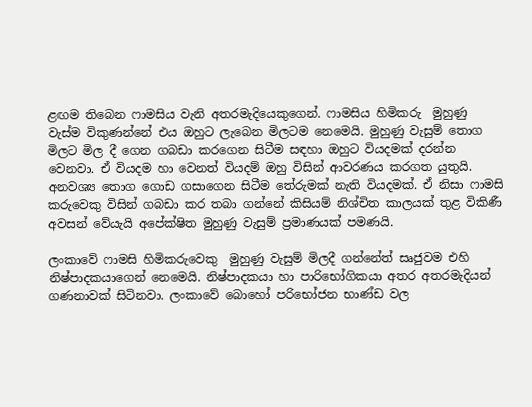ළඟම තිබෙන ෆාමසිය වැනි අතරමැදියෙකුගෙන්. ෆාමසිය හිමිකරු  මුහුණු වැස්ම විකුණන්නේ එය ඔහුට ලැබෙන මිලටම නෙමෙයි. මුහුණු වැසුම් තොග මිලට මිල දී ගෙන ගබඩා කරගෙන සිටීම සඳහා ඔහුට වියදමක් දරන්න වෙනවා. ඒ වියදම හා වෙනත් වියදම් ඔහු විසින් ආවරණය කරගත යුතුයි. අනවශ්‍ය තොග ගොඩ ගසාගෙන සිටීම තේරුමක් නැති වියදමක්. ඒ නිසා ෆාමසි කරුවෙකු විසින් ගබඩා කර තබා ගන්නේ කිසියම් නිශ්චිත කාලයක් තුළ විකිණී අවසන් වේයැයි අපේක්ෂිත මුහුණු වැසුම් ප්‍රමාණයක් පමණයි.

ලංකාවේ ෆාමසි හිමිකරුවෙකු  මුහුණු වැසුම් මිලදී ගන්නේත් සෘජුවම එහි නිෂ්පාදකයාගෙන් නෙමෙයි. නිෂ්පාදකයා හා පාරිභෝගිකයා අතර අතරමැදියන් ගණනාවක් සිටිනවා. ලංකාවේ බොහෝ පරිභෝජන භාණ්ඩ වල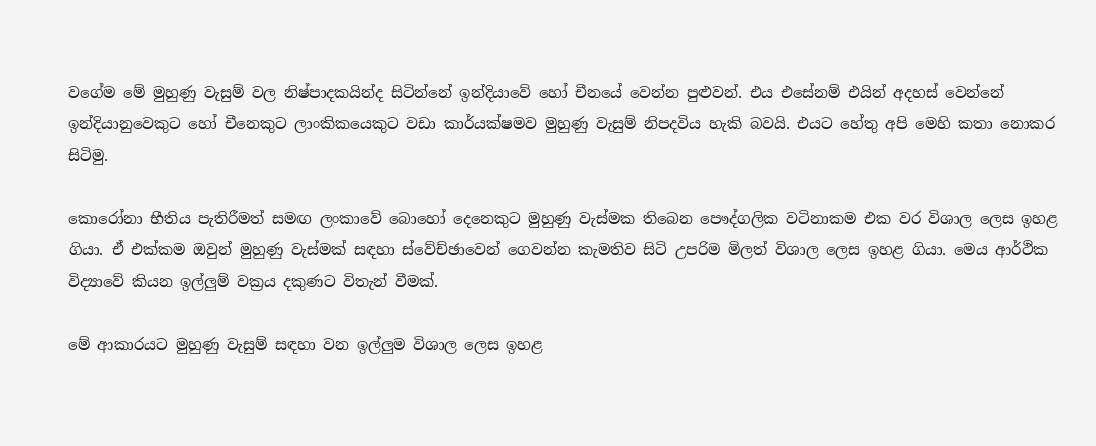වගේම මේ මුහුණු වැසුම් වල නිෂ්පාදකයින්ද සිටින්නේ ඉන්දියාවේ හෝ චීනයේ වෙන්න පුළුවන්. එය එසේනම් එයින් අදහස් වෙන්නේ ඉන්දියානුවෙකුට හෝ චීනෙකුට ලාංකිකයෙකුට වඩා කාර්යක්ෂමව මුහුණු වැසුම් නිපදවිය හැකි බවයි. එයට හේතු අපි මෙහි කතා නොකර සිටිමු.

කොරෝනා භීතිය පැතිරීමත් සමඟ ලංකාවේ බොහෝ දෙනෙකුට මුහුණු වැස්මක තිබෙන පෞද්ගලික වටිනාකම එක වර විශාල ලෙස ඉහළ ගියා. ඒ එක්කම ඔවුන් මුහුණු වැස්මක් සඳහා ස්වේච්ඡාවෙන් ගෙවන්න කැමතිව සිටි උපරිම මිලත් විශාල ලෙස ඉහළ ගියා. මෙය ආර්ථික විද්‍යාවේ කියන ඉල්ලුම් වක්‍රය දකුණට විතැන් වීමක්.

මේ ආකාරයට මුහුණු වැසුම් සඳහා වන ඉල්ලුම විශාල ලෙස ඉහළ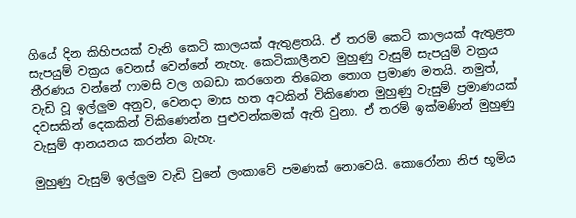ගියේ දින කිහිපයක් වැනි කෙටි කාලයක් ඇතුළතයි. ඒ තරම් කෙටි කාලයක් ඇතුළත සැපයුම් වක්‍රය වෙනස් වෙන්නේ නැහැ. කෙටිකාලීනව මුහුණු වැසුම් සැපයුම් වක්‍රය තීරණය වන්නේ ෆාමසි වල ගබඩා කරගෙන තිබෙන තොග ප්‍රමාණ මතයි. නමුත්, වැඩි වූ ඉල්ලුම අනුව, වෙනදා මාස හත අටකින් විකිණෙන මුහුණු වැසුම් ප්‍රමාණයක් දවසකින් දෙකකින් විකිණෙන්න පුළුවන්කමක් ඇති වුනා. ඒ තරම් ඉක්මණින් මුහුණු වැසුම් ආනයනය කරන්න බැහැ.

මුහුණු වැසුම් ඉල්ලුම වැඩි වුනේ ලංකාවේ පමණක් නොවෙයි. කොරෝනා නිජ භූමිය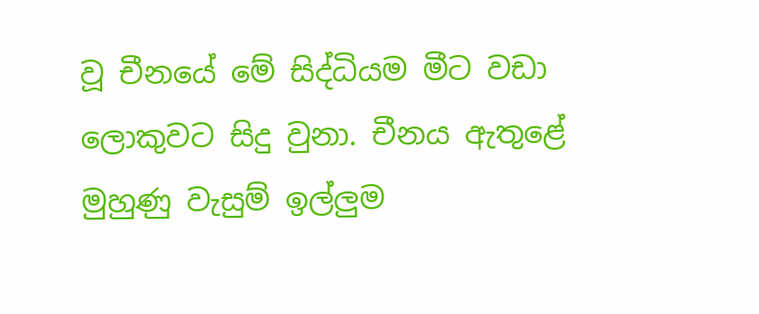වූ චීනයේ මේ සිද්ධියම මීට වඩා ලොකුවට සිදු වුනා. චීනය ඇතුළේ මුහුණු වැසුම් ඉල්ලුම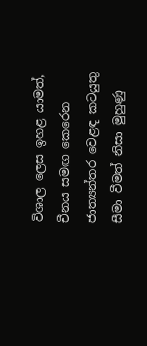විශාල ලෙස ඉහළ යාමත්, චීනය සමඟ කෙරෙන ජාත්‍යන්තර වෙළඳ කටයුතු සීමා වීමත් නිසා මුහුණු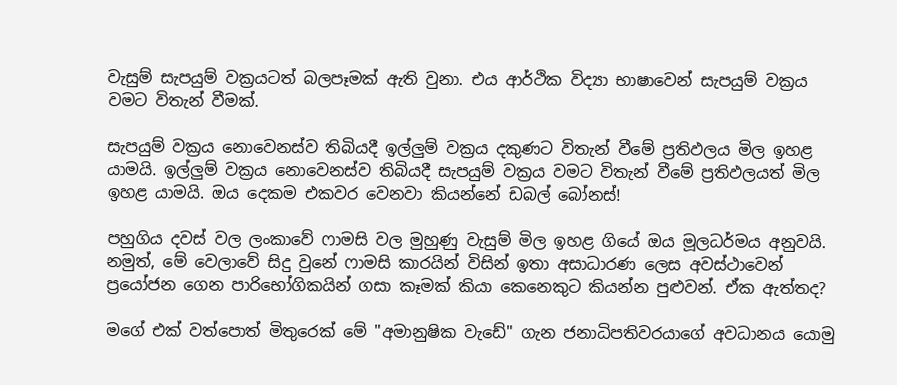වැසුම් සැපයුම් වක්‍රයටත් බලපෑමක් ඇති වුනා. එය ආර්ථික විද්‍යා භාෂාවෙන් සැපයුම් වක්‍රය වමට විතැන් වීමක්.

සැපයුම් වක්‍රය නොවෙනස්ව තිබියදී ඉල්ලුම් වක්‍රය දකුණට විතැන් වීමේ ප්‍රතිඵලය මිල ඉහළ යාමයි. ඉල්ලුම් වක්‍රය නොවෙනස්ව තිබියදී සැපයුම් වක්‍රය වමට විතැන් වීමේ ප්‍රතිඵලයත් මිල ඉහළ යාමයි. ඔය දෙකම එකවර වෙනවා කියන්නේ ඩබල් බෝනස්!

පහුගිය දවස් වල ලංකාවේ ෆාමසි වල මුහුණු වැසුම් මිල ඉහළ ගියේ ඔය මූලධර්මය අනුවයි. නමුත්, මේ වෙලාවේ සිදු වුනේ ෆාමසි කාරයින් විසින් ඉතා අසාධාරණ ලෙස අවස්ථාවෙන් ප්‍රයෝජන ගෙන පාරිභෝගිකයින් ගසා කෑමක් කියා කෙනෙකුට කියන්න පුළුවන්. ඒක ඇත්තද?

මගේ එක් වත්පොත් මිතුරෙක් මේ "අමානුෂික වැඩේ" ගැන ජනාධිපතිවරයාගේ අවධානය යොමු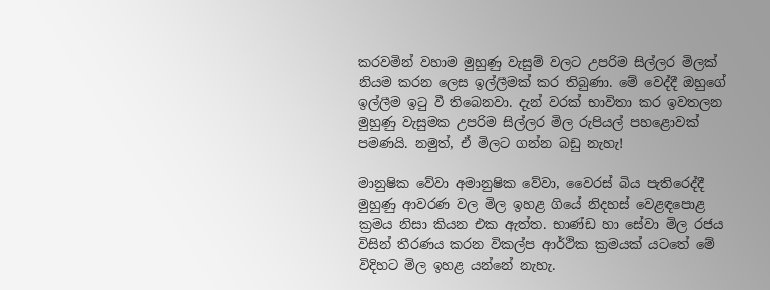කරවමින් වහාම මුහුණු වැසුම් වලට උපරිම සිල්ලර මිලක් නියම කරන ලෙස ඉල්ලීමක් කර තිබුණා. මේ වෙද්දී ඔහුගේ ඉල්ලීම ඉටු වී තිබෙනවා. දැන් වරක් භාවිතා කර ඉවතලන මුහුණු වැසුමක උපරිම සිල්ලර මිල රුපියල් පහළොවක් පමණයි. නමුත්, ඒ මිලට ගන්න බඩු නැහැ!

මානුෂික වේවා අමානුෂික වේවා, වෛරස් බිය පැතිරෙද්දී මුහුණු ආවරණ වල මිල ඉහළ ගියේ නිදහස් වෙළඳපොළ ක්‍රමය නිසා කියන එක ඇත්ත. භාණ්ඩ හා සේවා මිල රජය විසින් තීරණය කරන විකල්ප ආර්ථික ක්‍රමයක් යටතේ මේ විදිහට මිල ඉහළ යන්නේ නැහැ.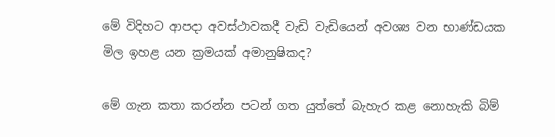මේ විදිහට ආපදා අවස්ථාවකදී වැඩි වැඩියෙන් අවශ්‍ය වන භාණ්ඩයක මිල ඉහළ යන ක්‍රමයක් අමානුෂිකද?

මේ ගැන කතා කරන්න පටන් ගත යුත්තේ බැහැර කළ නොහැකි බිම්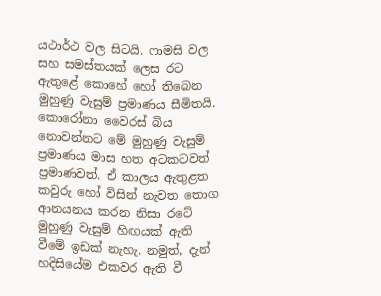යථාර්ථ වල සිටයි. ෆාමසි වල සහ සමස්තයක් ලෙස රට ඇතුළේ කොහේ හෝ තිබෙන මුහුණු වැසුම් ප්‍රමාණය සීමිතයි. කොරෝනා වෛරස් බිය නොවන්නට මේ මුහුණු වැසුම් ප්‍රමාණය මාස හත අටකටවත් ප්‍රමාණවත්. ඒ කාලය ඇතුළත කවුරු හෝ විසින් නැවත තොග ආනයනය කරන නිසා රටේ  මුහුණු වැසුම් හිඟයක් ඇති වීමේ ඉඩක් නැහැ. නමුත්, දැන් හදිසියේම එකවර ඇති වී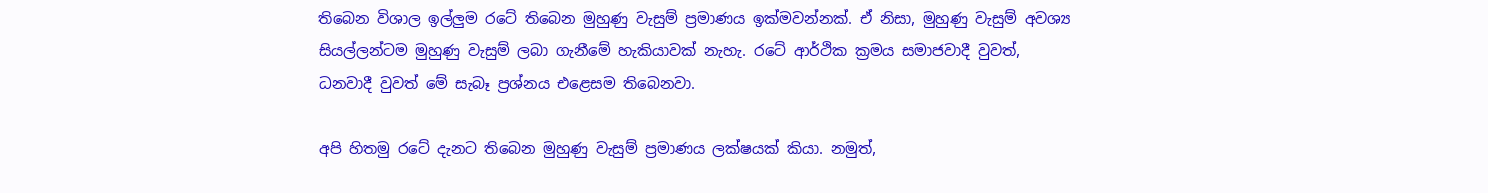තිබෙන විශාල ඉල්ලුම රටේ තිබෙන මුහුණු වැසුම් ප්‍රමාණය ඉක්මවන්නක්. ඒ නිසා, මුහුණු වැසුම් අවශ්‍ය සියල්ලන්ටම මුහුණු වැසුම් ලබා ගැනීමේ හැකියාවක් නැහැ. රටේ ආර්ථික ක්‍රමය සමාජවාදී වුවත්, ධනවාදී වුවත් මේ සැබෑ ප්‍රශ්නය එළෙසම තිබෙනවා.

අපි හිතමු රටේ දැනට තිබෙන මුහුණු වැසුම් ප්‍රමාණය ලක්ෂයක් කියා. නමුත්,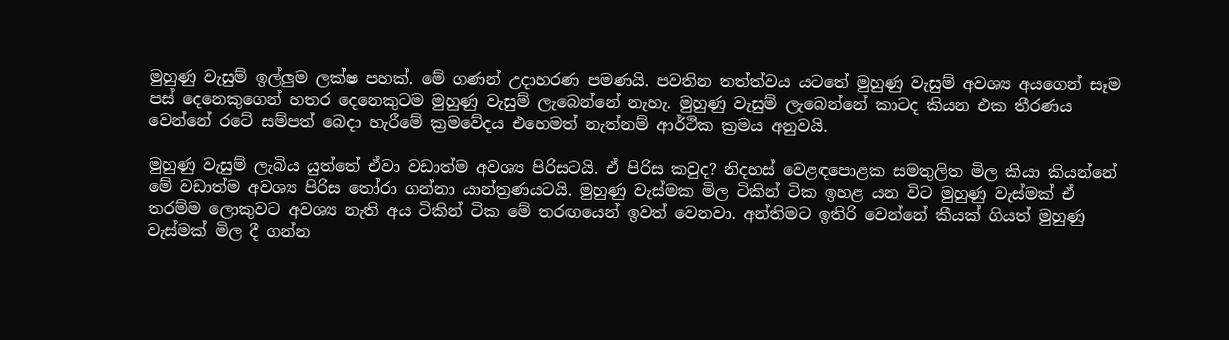මුහුණු වැසුම් ඉල්ලුම ලක්ෂ පහක්. මේ ගණන් උදාහරණ පමණයි. පවතින තත්ත්වය යටතේ මුහුණු වැසුම් අවශ්‍ය අයගෙන් සෑම පස් දෙනෙකුගෙන් හතර දෙනෙකුටම මුහුණු වැසුම් ලැබෙන්නේ නැහැ. මුහුණු වැසුම් ලැබෙන්නේ කාටද කියන එක තීරණය වෙන්නේ රටේ සම්පත් බෙදා හැරීමේ ක්‍රමවේදය එහෙමත් නැත්නම් ආර්ථික ක්‍රමය අනුවයි.

මුහුණු වැසුම් ලැබිය යුත්තේ ඒවා වඩාත්ම අවශ්‍ය පිරිසටයි. ඒ පිරිස කවුද? නිදහස් වෙළඳපොළක සමතුලිත මිල කියා කියන්නේ මේ වඩාත්ම අවශ්‍ය පිරිස තෝරා ගන්නා යාන්ත්‍රණයටයි. මුහුණු වැස්මක මිල ටිකින් ටික ඉහළ යන විට මුහුණු වැස්මක් ඒ තරම්ම ලොකුවට අවශ්‍ය නැති අය ටිකින් ටික මේ තරඟයෙන් ඉවත් වෙනවා. අන්තිමට ඉතිරි වෙන්නේ කීයක් ගියත් මුහුණු වැස්මක් මිල දී ගන්න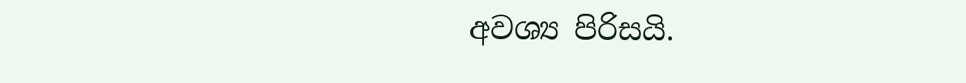අවශ්‍ය පිරිසයි.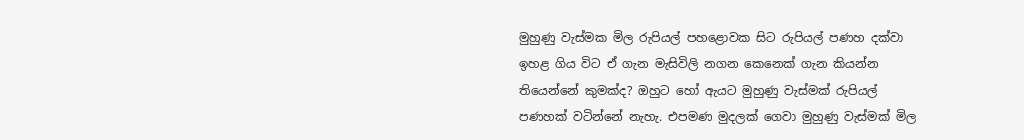මුහුණු වැස්මක මිල රුපියල් පහළොවක සිට රුපියල් පණහ දක්වා ඉහළ ගිය විට ඒ ගැන මැසිවිලි නගන කෙනෙක් ගැන කියන්න තියෙන්නේ කුමක්ද? ඔහුට හෝ ඇයට මුහුණු වැස්මක් රුපියල් පණහක් වටින්නේ නැහැ. එපමණ මුදලක් ගෙවා මුහුණු වැස්මක් මිල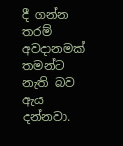දී ගන්න තරම් අවදානමක් තමන්ට නැති බව ඇය දන්නවා.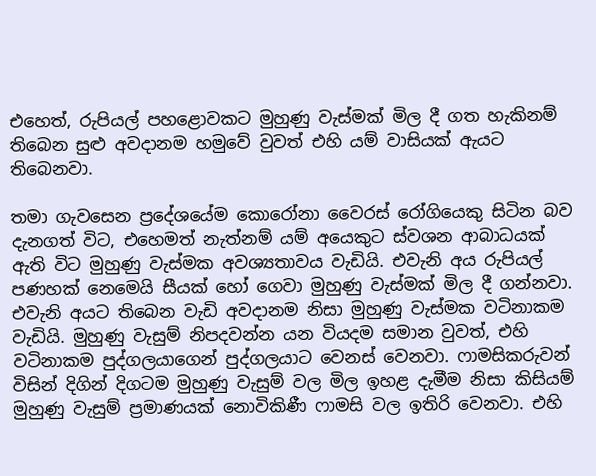එහෙත්, රුපියල් පහළොවකට මුහුණු වැස්මක් මිල දී ගත හැකිනම් තිබෙන සුළු අවදානම හමුවේ වුවත් එහි යම් වාසියක් ඇයට තිබෙනවා.

තමා ගැවසෙන ප්‍රදේශයේම කොරෝනා වෛරස් රෝගියෙකු සිටින බව දැනගත් විට, එහෙමත් නැත්නම් යම් අයෙකුට ස්වශන ආබාධයක් ඇති විට මුහුණු වැස්මක අවශ්‍යතාවය වැඩියි. එවැනි අය රුපියල් පණහක් නෙමෙයි සීයක් හෝ ගෙවා මුහුණු වැස්මක් මිල දී ගන්නවා. එවැනි අයට තිබෙන වැඩි අවදානම නිසා මුහුණු වැස්මක වටිනාකම වැඩියි. මුහුණු වැසුම් නිපදවන්න යන වියදම සමාන වුවත්, එහි වටිනාකම පුද්ගලයාගෙන් පුද්ගලයාට වෙනස් වෙනවා. ෆාමසිකරුවන් විසින් දිගින් දිගටම මුහුණු වැසුම් වල මිල ඉහළ දැමීම නිසා කිසියම් මුහුණු වැසුම් ප්‍රමාණයක් නොවිකිණී ෆාමසි වල ඉතිරි වෙනවා. එහි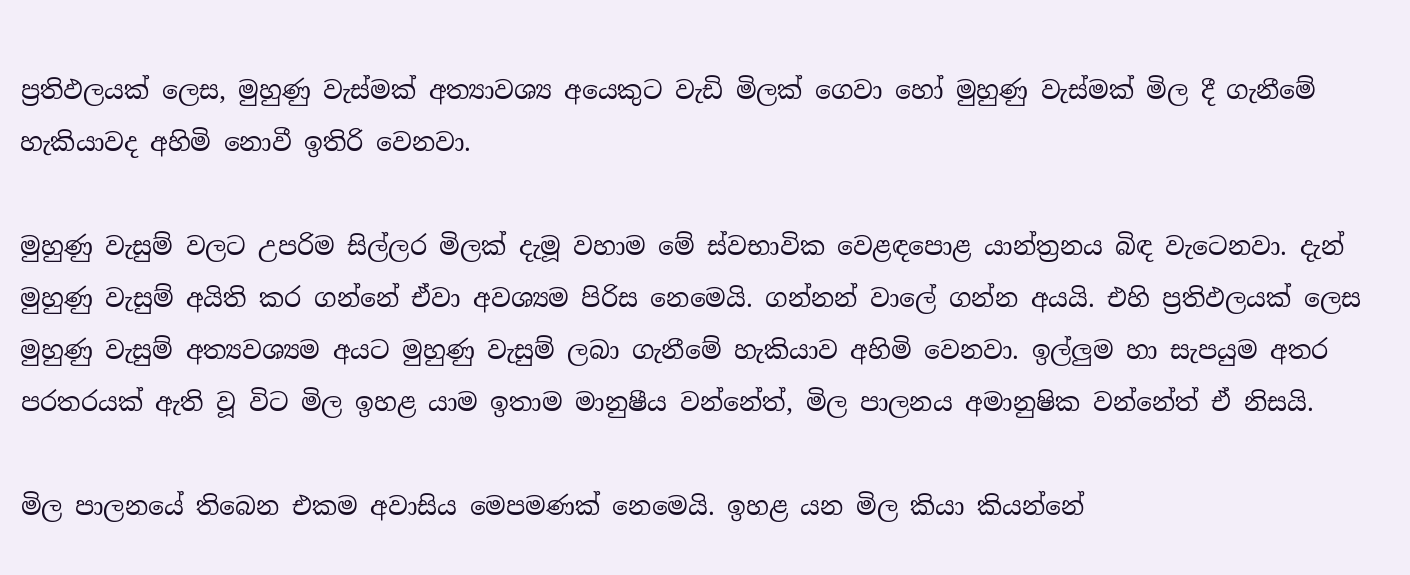ප්‍රතිඵලයක් ලෙස, මුහුණු වැස්මක් අත්‍යාවශ්‍ය අයෙකුට වැඩි මිලක් ගෙවා හෝ මුහුණු වැස්මක් මිල දී ගැනීමේ හැකියාවද අහිමි නොවී ඉතිරි වෙනවා.

මුහුණු වැසුම් වලට උපරිම සිල්ලර මිලක් දැමූ වහාම මේ ස්වභාවික වෙළඳපොළ යාන්ත්‍රනය බිඳ වැටෙනවා. දැන් මුහුණු වැසුම් අයිති කර ගන්නේ ඒවා අවශ්‍යම පිරිස නෙමෙයි. ගන්නන් වාලේ ගන්න අයයි. එහි ප්‍රතිඵලයක් ලෙස මුහුණු වැසුම් අත්‍යවශ්‍යම අයට මුහුණු වැසුම් ලබා ගැනීමේ හැකියාව අහිමි වෙනවා. ඉල්ලුම හා සැපයුම අතර පරතරයක් ඇති වූ විට මිල ඉහළ යාම ඉතාම මානුෂීය වන්නේත්, මිල පාලනය අමානුෂික වන්නේත් ඒ නිසයි.

මිල පාලනයේ තිබෙන එකම අවාසිය මෙපමණක් නෙමෙයි. ඉහළ යන මිල කියා කියන්නේ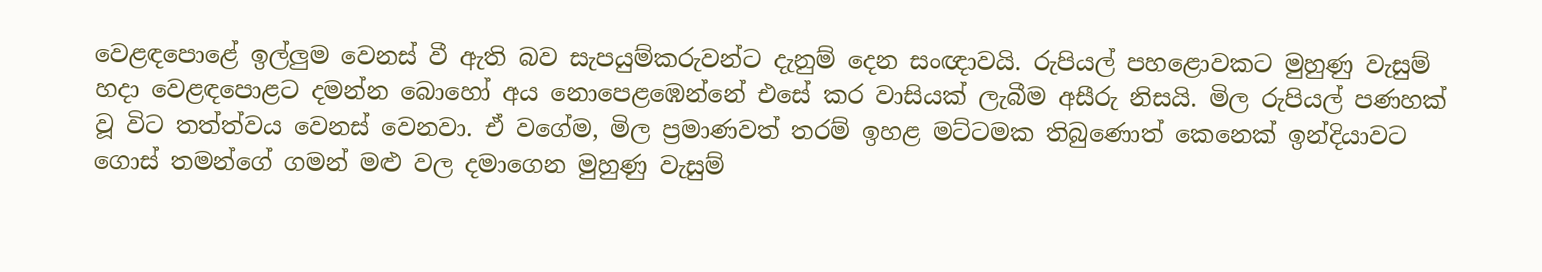වෙළඳපොළේ ඉල්ලුම වෙනස් වී ඇති බව සැපයුම්කරුවන්ට දැනුම් දෙන සංඥාවයි. රුපියල් පහළොවකට මුහුණු වැසුම් හදා වෙළඳපොළට දමන්න බොහෝ අය නොපෙළඹෙන්නේ එසේ කර වාසියක් ලැබීම අසීරු නිසයි. මිල රුපියල් පණහක් වූ විට තත්ත්වය වෙනස් වෙනවා. ඒ වගේම, මිල ප්‍රමාණවත් තරම් ඉහළ මට්ටමක තිබුණොත් කෙනෙක් ඉන්දියාවට ගොස් තමන්ගේ ගමන් මළු වල දමාගෙන මුහුණු වැසුම්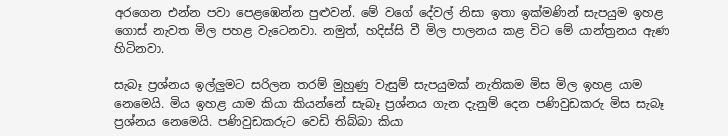අරගෙන එන්න පවා පෙළඹෙන්න පුළුවන්. මේ වගේ දේවල් නිසා ඉතා ඉක්මණින් සැපයුම ඉහළ ගොස් නැවත මිල පහළ වැටෙනවා. නමුත්, හදිස්සි වී මිල පාලනය කළ විට මේ යාන්ත්‍රනය ඇණ හිටිනවා.

සැබෑ ප්‍රශ්නය ඉල්ලුමට සරිලන තරම් මුහුණු වැසුම් සැපයුමක් නැතිකම මිස මිල ඉහළ යාම නෙමෙයි. මිය ඉහළ යාම කියා කියන්නේ සැබෑ ප්‍රශ්නය ගැන දැනුම් දෙන පණිවුඩකරු මිස සැබෑ ප්‍රශ්නය නෙමෙයි. පණිවුඩකරුට වෙඩි තිබ්බා කියා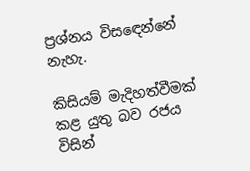ප්‍රශ්නය විසඳෙන්නේ නැහැ.

කිසියම් මැදිහත්වීමක් කළ යුතු බව රජය විසින්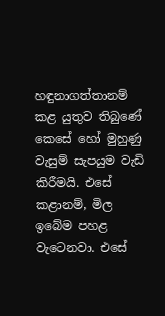හඳුනාගත්තානම් කළ යුතුව තිබුණේ කෙසේ හෝ මුහුණු වැසුම් සැපයුම වැඩි කිරීමයි. එසේ කළානම්, මිල ඉබේම පහළ වැටෙනවා. එසේ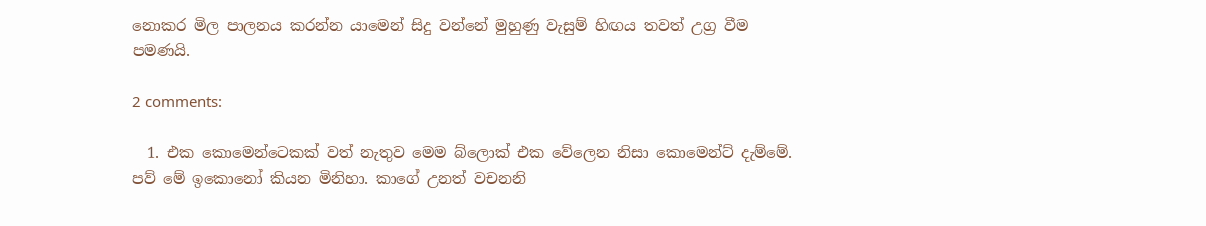නොකර මිල පාලනය කරන්න යාමෙන් සිදු වන්නේ මුහුණු වැසුම් හිඟය තවත් උග්‍ර වීම පමණයි.

2 comments:

  1. එක කොමෙන්ටෙකක් වත් නැතුව මෙම බ්ලොක් එක වේලෙන නිසා කොමෙන්ට් දැම්මේ. පව් මේ ඉකොනෝ කියන මිනිහා. කාගේ උනත් වචනනි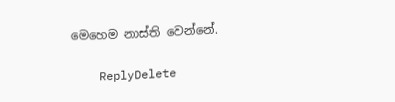මෙහෙම නාස්ති වෙන්නේ.

    ReplyDelete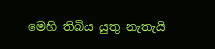මෙහි තිබිය යුතු නැතැයි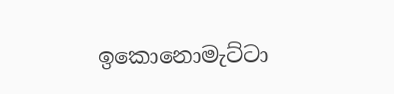ඉකොනොමැට්ටා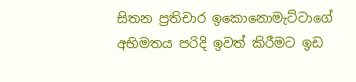සිතන ප්‍රතිචාර ඉකොනොමැට්ටාගේ අභිමතය පරිදි ඉවත් කිරීමට ඉඩ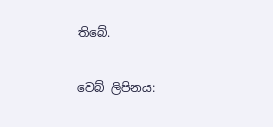තිබේ.

වෙබ් ලිපිනය: